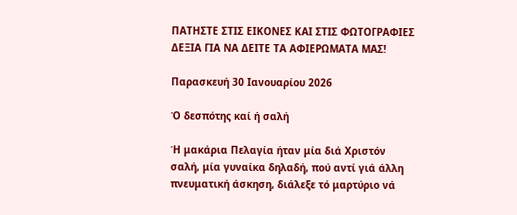ΠΑΤΗΣΤΕ ΣΤΙΣ ΕΙΚΟΝΕΣ ΚΑΙ ΣΤΙΣ ΦΩΤΟΓΡΑΦΙΕΣ ΔΕΞΙΑ ΓΙΑ ΝΑ ΔΕΙΤΕ ΤΑ ΑΦΙΕΡΩΜΑΤΑ ΜΑΣ!

Παρασκευή 30 Ιανουαρίου 2026

Ό δεσπότης καί ή σαλή

Ή μακάρια Πελαγία ήταν μία διά Χριστόν σαλή, μία γυναίκα δηλαδή, πού αντί γιά άλλη πνευματική άσκηση, διάλεξε τό μαρτύριο νά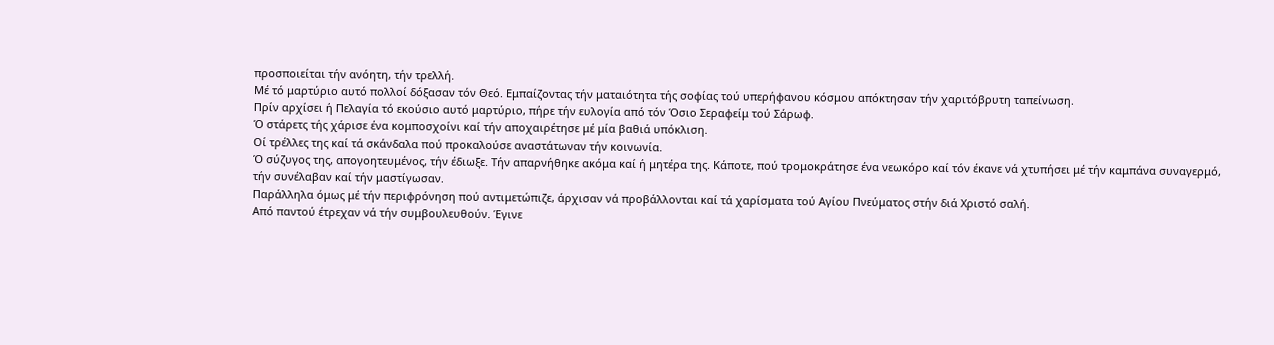προσποιείται τήν ανόητη, τήν τρελλή.
Μέ τό μαρτύριο αυτό πολλοί δόξασαν τόν Θεό. Εμπαίζοντας τήν ματαιότητα τής σοφίας τού υπερήφανου κόσμου απόκτησαν τήν χαριτόβρυτη ταπείνωση.
Πρίν αρχίσει ή Πελαγία τό εκούσιο αυτό μαρτύριο, πήρε τήν ευλογία από τόν Όσιο Σεραφείμ τού Σάρωφ.
Ό στάρετς τής χάρισε ένα κομποσχοίνι καί τήν αποχαιρέτησε μέ μία βαθιά υπόκλιση.
Οί τρέλλες της καί τά σκάνδαλα πού προκαλούσε αναστάτωναν τήν κοινωνία.
Ό σύζυγος της, απογοητευμένος, τήν έδιωξε. Τήν απαρνήθηκε ακόμα καί ή μητέρα της. Κάποτε, πού τρομοκράτησε ένα νεωκόρο καί τόν έκανε νά χτυπήσει μέ τήν καμπάνα συναγερμό, τήν συνέλαβαν καί τήν μαστίγωσαν.
Παράλληλα όμως μέ τήν περιφρόνηση πού αντιμετώπιζε, άρχισαν νά προβάλλονται καί τά χαρίσματα τού Αγίου Πνεύματος στήν διά Χριστό σαλή.
Από παντού έτρεχαν νά τήν συμβουλευθούν. Έγινε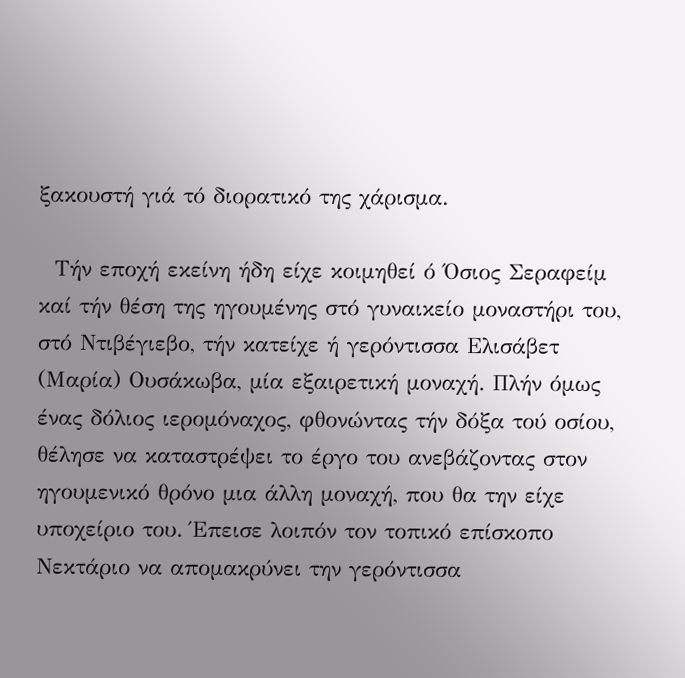ξακουστή γιά τό διορατικό της χάρισμα.

  Τήν εποχή εκείνη ήδη είχε κοιμηθεί ό Όσιος Σεραφείμ καί τήν θέση της ηγουμένης στό γυναικείο μοναστήρι του, στό Ντιβέγιεβο, τήν κατείχε ή γερόντισσα Ελισάβετ (Μαρία) Ουσάκωβα, μία εξαιρετική μοναχή. Πλήν όμως ένας δόλιος ιερομόναχος, φθονώντας τήν δόξα τού οσίου, θέλησε να καταστρέψει το έργο του ανεβάζοντας στον ηγουμενικό θρόνο μια άλλη μοναχή, που θα την είχε υποχείριο του. Έπεισε λοιπόν τον τοπικό επίσκοπο Νεκτάριο να απομακρύνει την γερόντισσα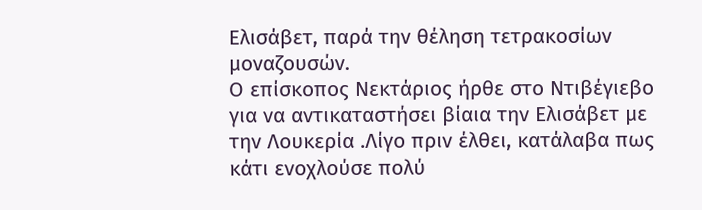Ελισάβετ, παρά την θέληση τετρακοσίων μοναζουσών.
Ο επίσκοπος Νεκτάριος ήρθε στο Ντιβέγιεβο για να αντικαταστήσει βίαια την Ελισάβετ με την Λουκερία .Λίγο πριν έλθει, κατάλαβα πως κάτι ενοχλούσε πολύ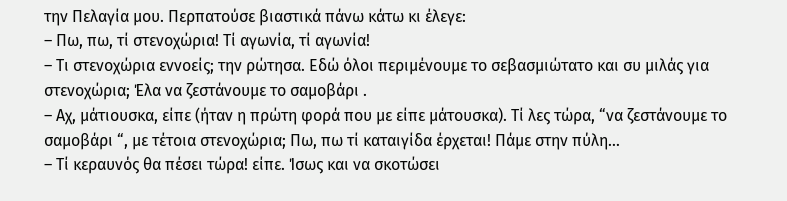την Πελαγία μου. Περπατούσε βιαστικά πάνω κάτω κι έλεγε:
– Πω, πω, τί στενοχώρια! Τί αγωνία, τί αγωνία!
– Τι στενοχώρια εννοείς; την ρώτησα. Εδώ όλοι περιμένουμε το σεβασμιώτατο και συ μιλάς για στενοχώρια; Έλα να ζεστάνουμε το σαμοβάρι .
– Αχ, μάτιουσκα, είπε (ήταν η πρώτη φορά που με είπε μάτουσκα). Τί λες τώρα, “να ζεστάνουμε το σαμοβάρι “, με τέτοια στενοχώρια; Πω, πω τί καταιγίδα έρχεται! Πάμε στην πύλη…
– Τί κεραυνός θα πέσει τώρα! είπε. Ίσως και να σκοτώσει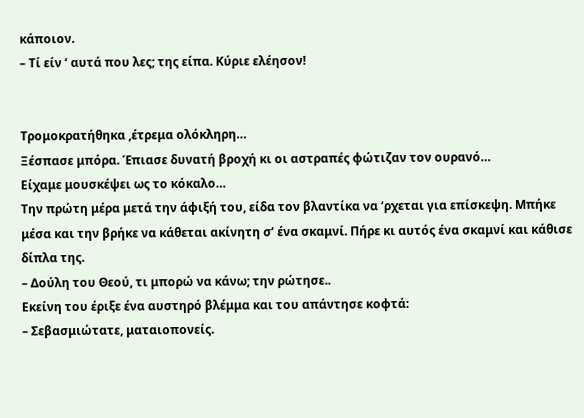κάποιον.
– Τί είν ‘ αυτά που λες; της είπα. Κύριε ελέησον!


Τρομοκρατήθηκα ,έτρεμα ολόκληρη…
Ξέσπασε μπόρα. Έπιασε δυνατή βροχή κι οι αστραπές φώτιζαν τον ουρανό…
Είχαμε μουσκέψει ως το κόκαλο…
Την πρώτη μέρα μετά την άφιξή του, είδα τον βλαντίκα να ‘ρχεται για επίσκεψη. Μπήκε μέσα και την βρήκε να κάθεται ακίνητη σ’ ένα σκαμνί. Πήρε κι αυτός ένα σκαμνί και κάθισε δίπλα της.
– Δούλη του Θεού, τι μπορώ να κάνω; την ρώτησε..
Εκείνη του έριξε ένα αυστηρό βλέμμα και του απάντησε κοφτά:
– Σεβασμιώτατε, ματαιοπονείς.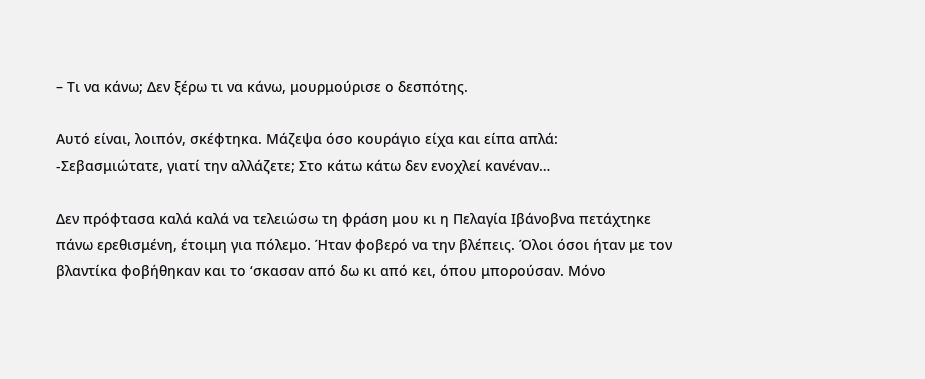– Τι να κάνω; Δεν ξέρω τι να κάνω, μουρμούρισε ο δεσπότης.

Αυτό είναι, λοιπόν, σκέφτηκα. Μάζεψα όσο κουράγιο είχα και είπα απλά:
-Σεβασμιώτατε, γιατί την αλλάζετε; Στο κάτω κάτω δεν ενοχλεί κανέναν…

Δεν πρόφτασα καλά καλά να τελειώσω τη φράση μου κι η Πελαγία Ιβάνοβνα πετάχτηκε πάνω ερεθισμένη, έτοιμη για πόλεμο. Ήταν φοβερό να την βλέπεις. Όλοι όσοι ήταν με τον βλαντίκα φοβήθηκαν και το ‘σκασαν από δω κι από κει, όπου μπορούσαν. Μόνο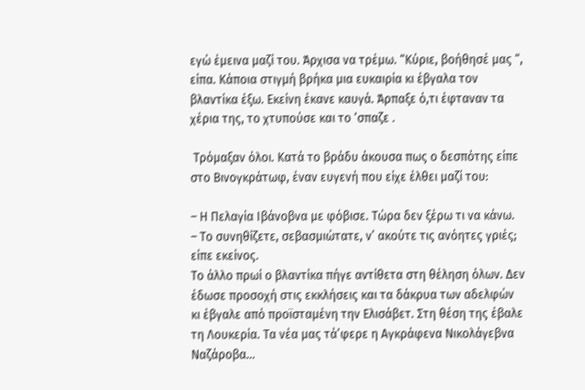εγώ έμεινα μαζί του. Άρχισα να τρέμω. “Κύριε, βοήθησέ μας “, είπα. Κάποια στιγμή βρήκα μια ευκαιρία κι έβγαλα τον βλαντίκα έξω. Εκείνη έκανε καυγά. Άρπαξε ό,τι έφταναν τα χέρια της, το χτυπούσε και το ‘σπαζε .

 Τρόμαξαν όλοι. Κατά το βράδυ άκουσα πως ο δεσπότης είπε στο Βινογκράτωφ, έναν ευγενή που είχε έλθει μαζί του:

– Η Πελαγία Ιβάνοβνα με φόβισε. Τώρα δεν ξέρω τι να κάνω.
– Το συνηθίζετε, σεβασμιώτατε, ν’ ακούτε τις ανόητες γριές; είπε εκείνος.
Το άλλο πρωί ο βλαντίκα πήγε αντίθετα στη θέληση όλων. Δεν έδωσε προσοχή στις εκκλήσεις και τα δάκρυα των αδελφών κι έβγαλε από προϊσταμένη την Ελισάβετ. Στη θέση της έβαλε τη Λουκερία. Τα νέα μας τά’φερε η Αγκράφενα Νικολάγεβνα Ναζάροβα…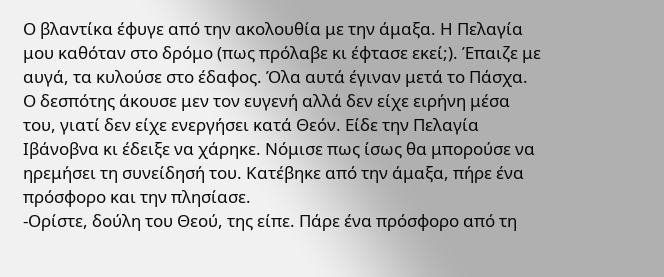Ο βλαντίκα έφυγε από την ακολουθία με την άμαξα. Η Πελαγία μου καθόταν στο δρόμο (πως πρόλαβε κι έφτασε εκεί;). Έπαιζε με αυγά, τα κυλούσε στο έδαφος. Όλα αυτά έγιναν μετά το Πάσχα. Ο δεσπότης άκουσε μεν τον ευγενή αλλά δεν είχε ειρήνη μέσα του, γιατί δεν είχε ενεργήσει κατά Θεόν. Είδε την Πελαγία Ιβάνοβνα κι έδειξε να χάρηκε. Νόμισε πως ίσως θα μπορούσε να ηρεμήσει τη συνείδησή του. Κατέβηκε από την άμαξα, πήρε ένα πρόσφορο και την πλησίασε.
-Ορίστε, δούλη του Θεού, της είπε. Πάρε ένα πρόσφορο από τη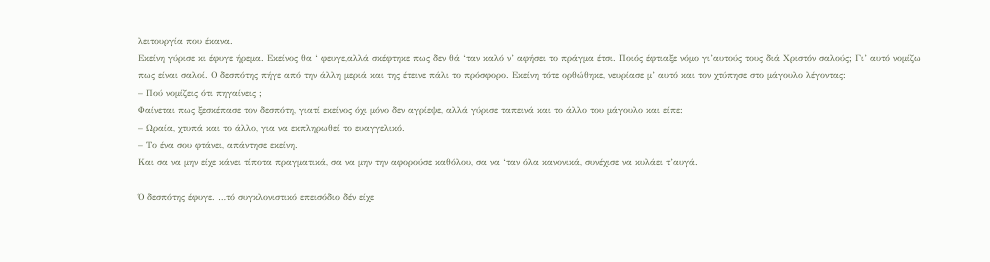λειτουργία που έκανα.
Εκείνη γύρισε κι έφυγε ήρεμα. Εκείνος θα ‘ φευγε,αλλά σκέφτηκε πως δεν θά ‘ταν καλό ν’ αφήσει το πράγμα έτσι. Ποιός έφτιαξε νόμο γι’αυτούς τους διά Χριστόν σαλούς; Γι’ αυτό νομίζω πως είναι σαλοί. Ο δεσπότης πήγε από την άλλη μεριά και της έτεινε πάλι το πρόσφορο. Εκείνη τότε ορθώθηκε, νευρίασε μ’ αυτό και τον χτύπησε στο μάγουλο λέγοντας:
– Πού νομίζεις ότι πηγαίνεις ;
Φαίνεται πως ξεσκέπασε τον δεσπότη, γιατί εκείνος όχι μόνο δεν αγρίεψε, αλλά γύρισε ταπεινά και το άλλο του μάγουλο και είπε:
– Ωραία, χτυπά και το άλλο, για να εκπληρωθεί το ευαγγελικό.
– Το ένα σου φτάνει, απάντησε εκείνη.
Και σα να μην είχε κάνει τίποτα πραγματικά, σα να μην την αφορούσε καθόλου, σα να ‘ταν όλα κανονικά, συνέχισε να κυλάει τ’αυγά.

Ό δεσπότης έφυγε. …τό συγκλονιστικό επεισόδιο δέν είχε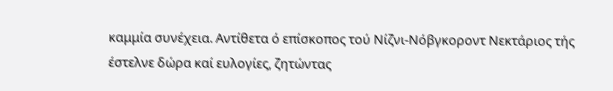καμμία συνέχεια. Αντίθετα ό επίσκοπος τού Νίζνι-Νόβγκοροντ Νεκτάριος τής έστελνε δώρα καί ευλογίες, ζητώντας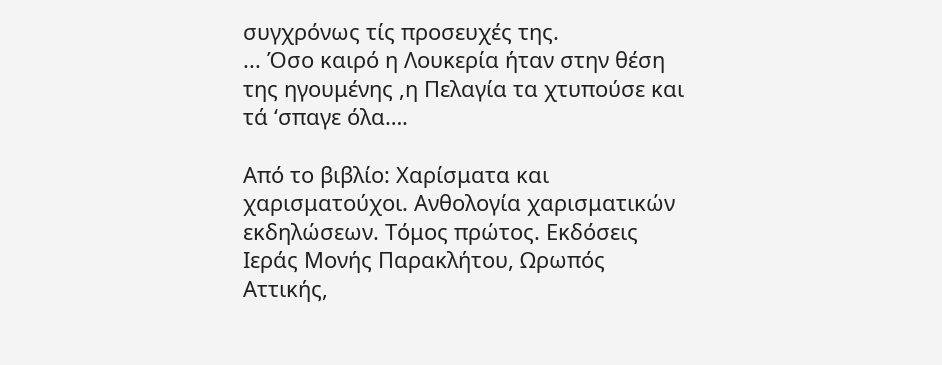συγχρόνως τίς προσευχές της.
... Όσο καιρό η Λουκερία ήταν στην θέση της ηγουμένης ,η Πελαγία τα χτυπούσε και τά ‘σπαγε όλα….

Από το βιβλίο: Χαρίσματα και χαρισματούχοι. Ανθολογία χαρισματικών εκδηλώσεων. Τόμος πρώτος. Εκδόσεις Ιεράς Μονής Παρακλήτου, Ωρωπός Αττικής,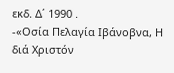εκδ. Δ΄ 1990 .
-«Οσία Πελαγία Ιβάνοβνα, Η διά Χριστόν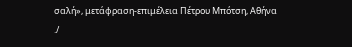σαλή», μετάφραση-επιμέλεια Πέτρου Μπότση, Αθήνα
./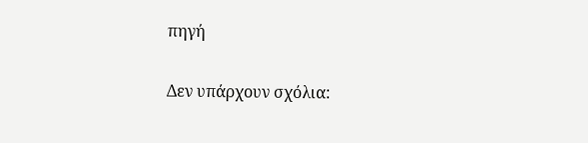πηγή

Δεν υπάρχουν σχόλια: